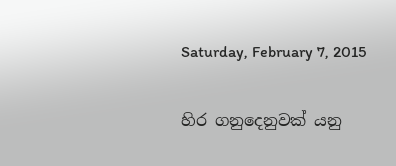Saturday, February 7, 2015

හිර ගනුදෙනුවක් යනු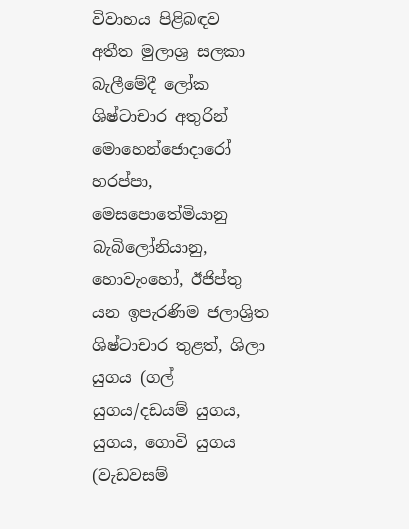විවාහය පිළිබඳව අතීත මුලාශ්‍ර සලකා බැලීමේදී ලෝක ශිෂ්ටාචාර අතුරින් මොහෙන්ජොදාරෝ හරප්පා, මෙසපොතේමියානු බැබිලෝනියානු,  හොවැංහෝ, ඊජිප්තු යන ඉපැරණිම ජලාශ්‍රිත ශිෂ්ටාචාර තුළත්, ශිලා යුගය (ගල් යුගය/දඩයම් යුගය, යුගය, ගොවි යුගය (වැඩවසම්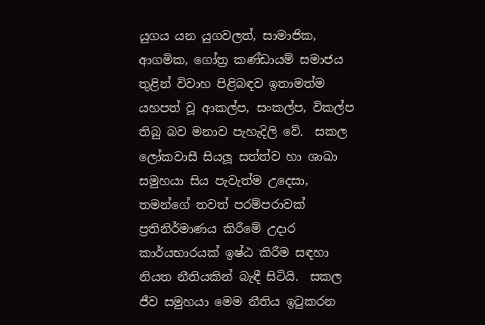යුගය යන යුගවලත්, සාමාජික, ආගමික, ගෝත්‍ර කණ්ඩායම් සමාජය තුළින් විවාහ පිළිබඳව ඉතාමත්ම යහපත් වූ ආකල්ප, සංකල්ප, විකල්ප තිබු බව මනාව පැහැදිලි වේ.  සකල ලෝකවාසී සියලූ සත්ත්ව හා ශාඛා සමුහයා සිය පැවැත්ම උදෙසා, තමන්ගේ තවත් පරම්පරාවක් ප්‍රතිනිර්මාණය කිරීමේ උදාර කාර්යභාරයක් ඉෂ්ඨ කිරීම සඳහා නියත නීතියකින් බැඳී සිටියි.  සකල ජීව සමුහයා මෙම නීතිය ඉටුකරන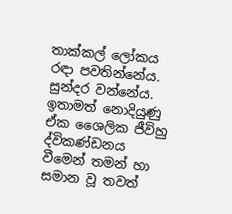තාක්කල් ලෝකය රඳා පවතින්නේය. සුන්දර වන්නේය. ඉතාමත් නොදියුණු ඒක ශෛලික ජීවිහු ද්විකණ්ඩනය වීමෙන් තමන් හා සමාන වූ තවත්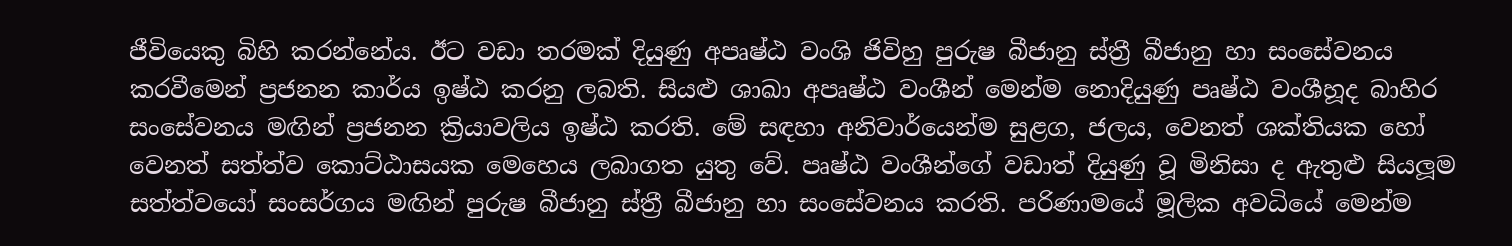ජීවියෙකු බිහි කරන්නේය. ඊට වඩා තරමක් දියුණු අපෘෂ්ඨ වංශි ජිවිහු පුරුෂ බීජානු ස්ත්‍රී බීජානු හා සංසේවනය කරවීමෙන් ප්‍රජනන කාර්ය ඉෂ්ඨ කරනු ලබති. සියළු ශාඛා අපෘෂ්ඨ වංශීන් මෙන්ම නොදියුණු පෘෂ්ඨ වංශීහූද බාහිර සංසේවනය මඟින් ප්‍රජනන ක්‍රියාවලිය ඉෂ්ඨ කරති. මේ සඳහා අනිවාර්යෙන්ම සුළග, ජලය, වෙනත් ශක්තියක හෝ වෙනත් සත්ත්ව කොට්ඨාසයක මෙහෙය ලබාගත යුතු වේ. පෘෂ්ඨ වංශීන්ගේ වඩාත් දියුණු වූ මිනිසා ද ඇතුළු සියලූම සත්ත්වයෝ සංසර්ගය මඟින් පුරුෂ බීජානු ස්ත්‍රී බීජානු හා සංසේවනය කරති. පරිණාමයේ මූලික අවධියේ මෙන්ම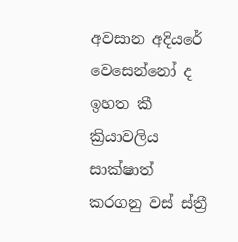අවසාන අදියරේ වෙසෙන්නෝ ද ඉහත කී ක්‍රියාවලිය සාක්ෂාත් කරගනු වස් ස්ත්‍රී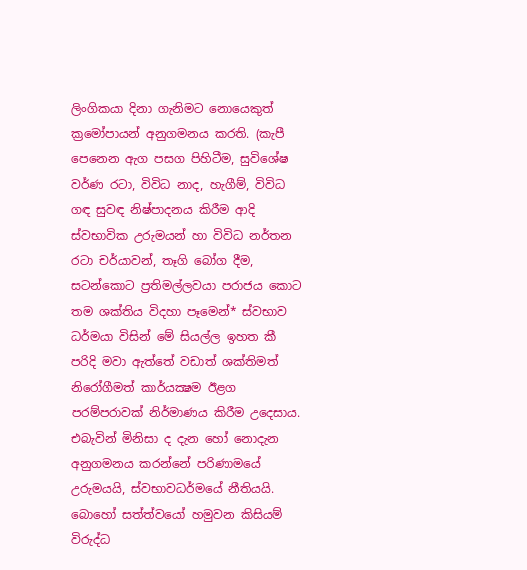ලිංගිකයා දිනා ගැනිමට නොයෙකුත් ක්‍රමෝපායන් අනුගමනය කරති. (කැපී පෙනෙන ඇග පසග පිහිටීම, සුවිශේෂ වර්ණ රටා, විවිධ නාද, හැගීම්, විවිධ ගඳ සුවඳ නිෂ්පාදනය කිරීම ආදි ස්වභාවික උරුමයන් හා විවිධ නර්තන රටා චර්යාවන්, තෑගි බෝග දීම, සටන්කොට ප්‍රතිමල්ලවයා පරාජය කොට තම ශක්තිය විදහා පෑමෙන්* ස්වභාව ධර්මයා විසින් මේ සියල්ල ඉහත කී පරිදි මවා ඇත්තේ වඩාත් ශක්තිමත් නිරෝගීමත් කාර්යක්‍ෂම ඊළග පරම්පරාවක් නිර්මාණය කිරීම උදෙසාය. එබැවින් මිනිසා ද දැන හෝ නොදැන අනුගමනය කරන්නේ පරිණාමයේ උරුමයයි, ස්වභාවධර්මයේ නීතියයි. බොහෝ සත්ත්වයෝ හමුවන කිසියම් විරුද්ධ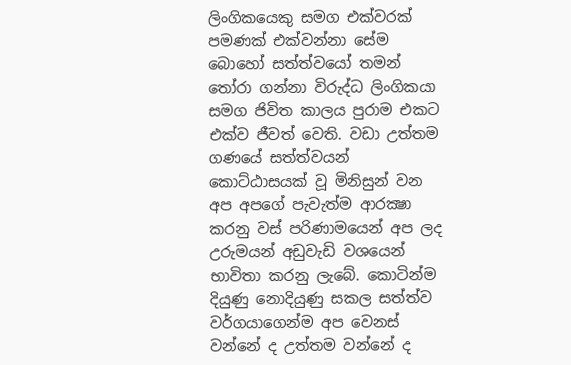ලිංගිකයෙකු සමග එක්වරක් පමණක් එක්වන්නා සේම බොහෝ සත්ත්වයෝ තමන් තෝරා ගන්නා විරුද්ධ ලිංගිකයා සමග ජිවිත කාලය පුරාම එකට එක්ව ජීවත් වෙති. වඩා උත්තම ගණයේ සත්ත්වයන් කොට්ඨාසයක් වූ මිනිසුන් වන අප අපගේ පැවැත්ම ආරක්‍ෂා  කරනු වස් පරිණාමයෙන් අප ලද උරුමයන් අඩුවැඩි වශයෙන් භාවිතා කරනු ලැබේ. කොටින්ම දියුණු නොදියුණු සකල සත්ත්ව වර්ගයාගෙන්ම අප වෙනස් වන්නේ ද උත්තම වන්නේ ද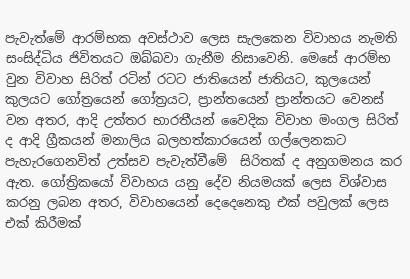පැවැත්මේ ආරම්භක අවස්ථාව ලෙස සැලකෙන විවාහය නැමති සංසිද්ධිය ජිවිතයට ඔබ්බවා ගැනීම නිසාවෙනි. මෙසේ ආරම්භ වුන විවාහ සිරිත් රටින් රටට ජාතියෙන් ජාතියට, කුලයෙන් කුලයට ගෝත්‍රයෙන් ගෝත්‍රයට, ප්‍රාන්තයෙන් ප්‍රාන්තයට වෙනස් වන අතර, ආදි උත්තර භාරතීයන් වෛදික විවාහ මංගල සිරිත් ද ආදි ග්‍රීකයන් මනාලිය බලහත්කාරයෙන් ගල්ලෙනකට පැහැරගෙනවිත් උත්සව පැවැත්වීමේ  සිරිතක් ද අනුගමනය කර ඇත. ගෝත්‍රිකයෝ විවාහය යනු දේව නියමයක් ලෙස විශ්වාස කරනු ලබන අතර, විවාහයෙන් දෙදෙනෙකු එක් පවුලක් ලෙස එක් කිරීමක්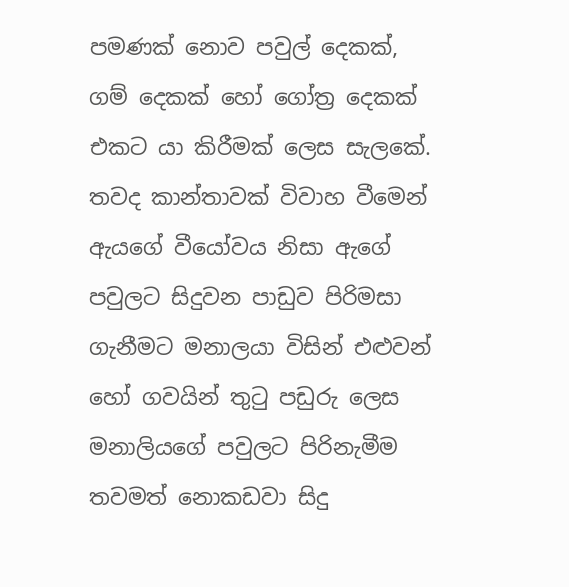පමණක් නොව පවුල් දෙකක්, ගම් දෙකක් හෝ ගෝත්‍ර දෙකක් එකට යා කිරීමක් ලෙස සැලකේ. තවද කාන්තාවක් විවාහ වීමෙන් ඇයගේ වීයෝවය නිසා ඇගේ පවුලට සිදුවන පාඩුව පිරිමසා ගැනීමට මනාලයා විසින් එළුවන් හෝ ගවයින් තුටු පඩුරු ලෙස මනාලියගේ පවුලට පිරිනැමීම තවමත් නොකඩවා සිදු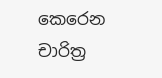කෙරෙන චාරිත්‍ර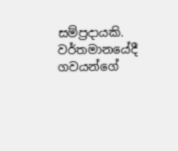සම්ප්‍රදායකි. වර්තමානයේදී ගවයන්ගේ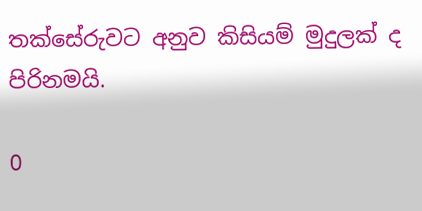තක්සේරුවට අනුව කිසියම් මුදුලක් ද පිරිනමයි.

0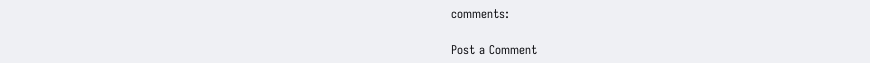comments:

Post a Comment